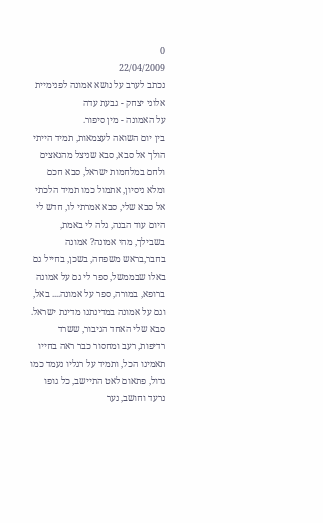0
22/04/2009
נכתב לערב על נושא אמונה לפנימיית אלוני יצחק - גבעת עדה
על האמונה - מין סיפור.
בין יום השואה לעצמאות, תמיד הייתי הולך אל סבא, סבא שניצל מהנאצים ולחם במלחמות ישראל, סבא חכם ומלא ניסיון, אתמול כמו תמיד הלכתי אל סבא שלי, סבא אמרתי לו, חדש לי היום עוד הבנה, גלה לי באמת, בשבילך, מהי אמונה? אמונה בחבר,בראש משפחה, בשכן, בחייל גם באלו שבממשל, ספר לי גם על אמונה ברופא, במורה, ספר על אמונה.... באל, וגם על אמונה במדינתנו מדינת ישראל.
סבא שלי האחד הגיבור, ששרד רדיפות, רעב ומחסור כבר ראה בחייו תאמינו הכל, ותמיד על רגליו נעמד כמו גדול, פתאום לאט התיישב, כל גופו נרעד וחושב, נער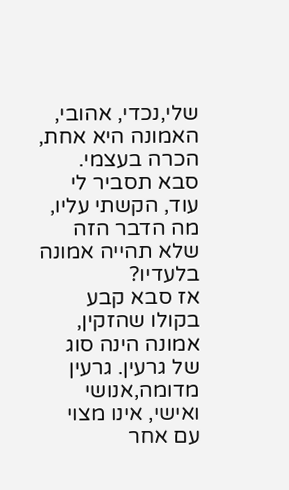שלי,נכדי, אהובי, האמונה היא אחת, הכרה בעצמי.
סבא תסביר לי עוד, הקשתי עליו, מה הדבר הזה שלא תהייה אמונה בלעדיו?
אז סבא קבע בקולו שהזקין, אמונה הינה סוג של גרעין. גרעין מדומה,אנושי ואישי, אינו מצוי עם אחר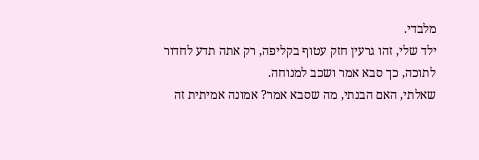מלבדי.
ילד שלי, זהו גרעין חזק עטוף בקליפה, רק אתה תדע לחדור לתוכה, כך סבא אמר ושכב למנוחה.
שאלתי, האם הבנתי, מה שסבא אמר? אמונה אמיתית זה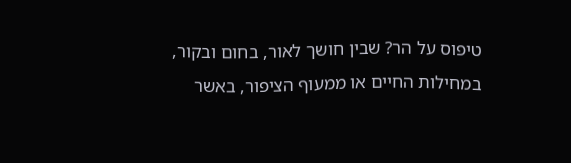טיפוס על הר? שבין חושך לאור, בחום ובקור, במחילות החיים או ממעוף הציפור, באשר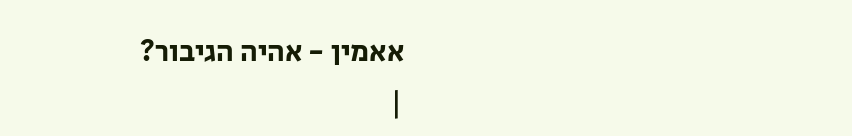אאמין - אהיה הגיבור?
|